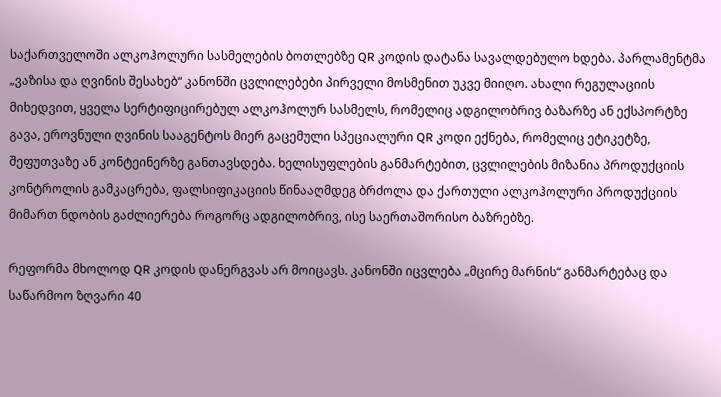საქართველოში ალკოჰოლური სასმელების ბოთლებზე QR კოდის დატანა სავალდებულო ხდება. პარლამენტმა „ვაზისა და ღვინის შესახებ“ კანონში ცვლილებები პირველი მოსმენით უკვე მიიღო. ახალი რეგულაციის მიხედვით, ყველა სერტიფიცირებულ ალკოჰოლურ სასმელს, რომელიც ადგილობრივ ბაზარზე ან ექსპორტზე გავა, ეროვნული ღვინის სააგენტოს მიერ გაცემული სპეციალური QR კოდი ექნება, რომელიც ეტიკეტზე, შეფუთვაზე ან კონტეინერზე განთავსდება. ხელისუფლების განმარტებით, ცვლილების მიზანია პროდუქციის კონტროლის გამკაცრება, ფალსიფიკაციის წინააღმდეგ ბრძოლა და ქართული ალკოჰოლური პროდუქციის მიმართ ნდობის გაძლიერება როგორც ადგილობრივ, ისე საერთაშორისო ბაზრებზე.

რეფორმა მხოლოდ QR კოდის დანერგვას არ მოიცავს. კანონში იცვლება „მცირე მარნის“ განმარტებაც და საწარმოო ზღვარი 40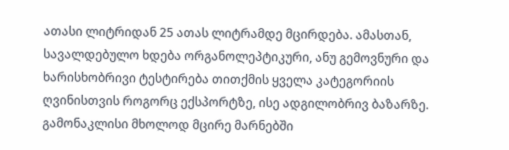ათასი ლიტრიდან 25 ათას ლიტრამდე მცირდება. ამასთან, სავალდებულო ხდება ორგანოლეპტიკური, ანუ გემოვნური და ხარისხობრივი ტესტირება თითქმის ყველა კატეგორიის ღვინისთვის როგორც ექსპორტზე, ისე ადგილობრივ ბაზარზე. გამონაკლისი მხოლოდ მცირე მარნებში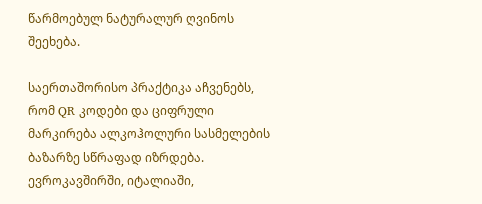წარმოებულ ნატურალურ ღვინოს შეეხება.

საერთაშორისო პრაქტიკა აჩვენებს, რომ QR კოდები და ციფრული მარკირება ალკოჰოლური სასმელების ბაზარზე სწრაფად იზრდება. ევროკავშირში, იტალიაში,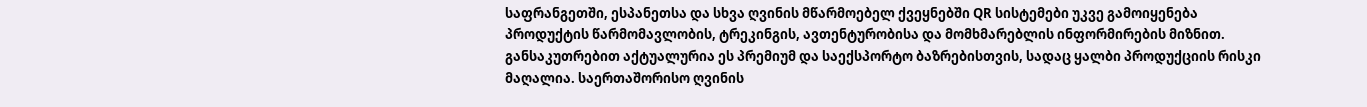საფრანგეთში, ესპანეთსა და სხვა ღვინის მწარმოებელ ქვეყნებში QR სისტემები უკვე გამოიყენება პროდუქტის წარმომავლობის, ტრეკინგის, ავთენტურობისა და მომხმარებლის ინფორმირების მიზნით. განსაკუთრებით აქტუალურია ეს პრემიუმ და საექსპორტო ბაზრებისთვის, სადაც ყალბი პროდუქციის რისკი მაღალია. საერთაშორისო ღვინის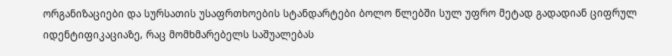ორგანიზაციები და სურსათის უსაფრთხოების სტანდარტები ბოლო წლებში სულ უფრო მეტად გადადიან ციფრულ იდენტიფიკაციაზე, რაც მომხმარებელს საშუალებას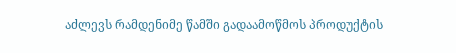აძლევს რამდენიმე წამში გადაამოწმოს პროდუქტის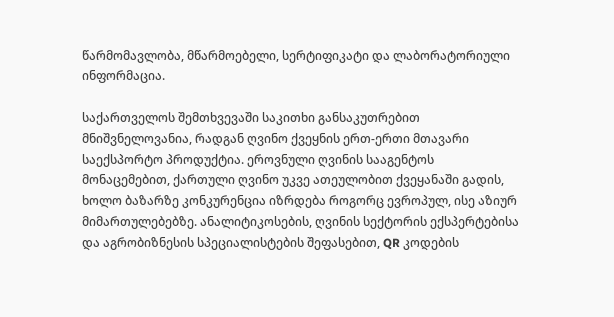წარმომავლობა, მწარმოებელი, სერტიფიკატი და ლაბორატორიული ინფორმაცია.

საქართველოს შემთხვევაში საკითხი განსაკუთრებით მნიშვნელოვანია, რადგან ღვინო ქვეყნის ერთ-ერთი მთავარი საექსპორტო პროდუქტია. ეროვნული ღვინის სააგენტოს მონაცემებით, ქართული ღვინო უკვე ათეულობით ქვეყანაში გადის, ხოლო ბაზარზე კონკურენცია იზრდება როგორც ევროპულ, ისე აზიურ მიმართულებებზე. ანალიტიკოსების, ღვინის სექტორის ექსპერტებისა და აგრობიზნესის სპეციალისტების შეფასებით, QR კოდების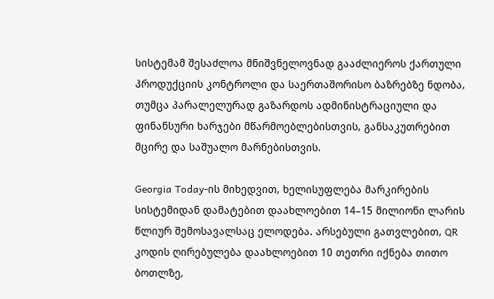სისტემამ შესაძლოა მნიშვნელოვნად გააძლიეროს ქართული პროდუქციის კონტროლი და საერთაშორისო ბაზრებზე ნდობა, თუმცა პარალელურად გაზარდოს ადმინისტრაციული და ფინანსური ხარჯები მწარმოებლებისთვის, განსაკუთრებით მცირე და საშუალო მარნებისთვის.

Georgia Today-ის მიხედვით, ხელისუფლება მარკირების სისტემიდან დამატებით დაახლოებით 14–15 მილიონი ლარის წლიურ შემოსავალსაც ელოდება. არსებული გათვლებით, QR კოდის ღირებულება დაახლოებით 10 თეთრი იქნება თითო ბოთლზე,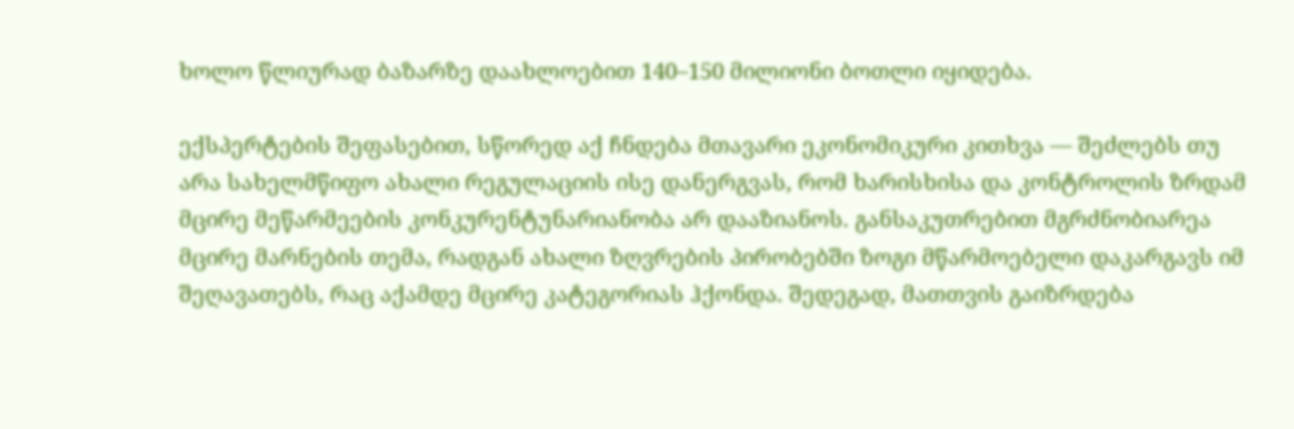ხოლო წლიურად ბაზარზე დაახლოებით 140–150 მილიონი ბოთლი იყიდება.

ექსპერტების შეფასებით, სწორედ აქ ჩნდება მთავარი ეკონომიკური კითხვა — შეძლებს თუ არა სახელმწიფო ახალი რეგულაციის ისე დანერგვას, რომ ხარისხისა და კონტროლის ზრდამ მცირე მეწარმეების კონკურენტუნარიანობა არ დააზიანოს. განსაკუთრებით მგრძნობიარეა მცირე მარნების თემა, რადგან ახალი ზღვრების პირობებში ზოგი მწარმოებელი დაკარგავს იმ შეღავათებს, რაც აქამდე მცირე კატეგორიას ჰქონდა. შედეგად, მათთვის გაიზრდება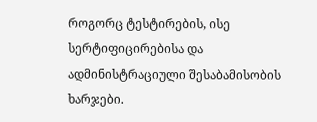როგორც ტესტირების, ისე სერტიფიცირებისა და ადმინისტრაციული შესაბამისობის ხარჯები.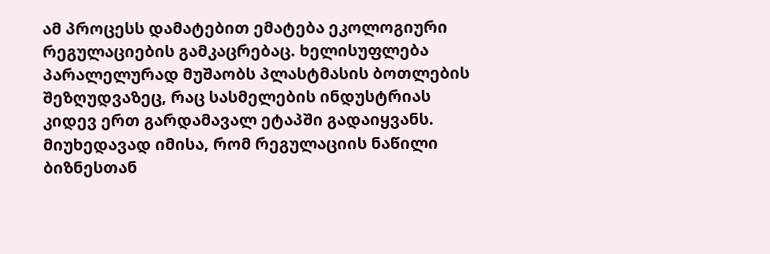ამ პროცესს დამატებით ემატება ეკოლოგიური რეგულაციების გამკაცრებაც. ხელისუფლება პარალელურად მუშაობს პლასტმასის ბოთლების შეზღუდვაზეც, რაც სასმელების ინდუსტრიას კიდევ ერთ გარდამავალ ეტაპში გადაიყვანს. მიუხედავად იმისა, რომ რეგულაციის ნაწილი ბიზნესთან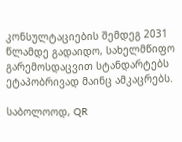კონსულტაციების შემდეგ 2031 წლამდე გადაიდო, სახელმწიფო გარემოსდაცვით სტანდარტებს ეტაპობრივად მაინც ამკაცრებს.

საბოლოოდ, QR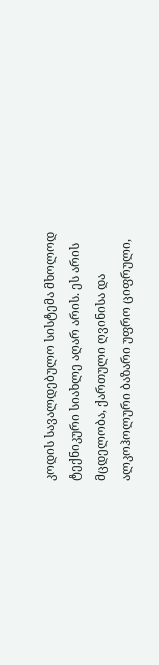კოდის სავალდებულო სისტემა მხოლოდ ტექნიკური სიახლე აღარ არის. ეს არის მცდელობა, ქართული ღვინისა და ალკოჰოლური ბაზარი უფრო ციფრული,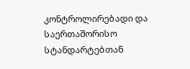კონტროლირებადი და საერთაშორისო სტანდარტებთან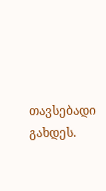თავსებადი გახდეს.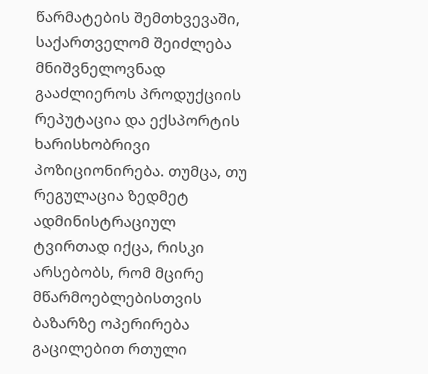წარმატების შემთხვევაში, საქართველომ შეიძლება მნიშვნელოვნად გააძლიეროს პროდუქციის რეპუტაცია და ექსპორტის ხარისხობრივი პოზიციონირება. თუმცა, თუ რეგულაცია ზედმეტ ადმინისტრაციულ ტვირთად იქცა, რისკი არსებობს, რომ მცირე მწარმოებლებისთვის ბაზარზე ოპერირება გაცილებით რთული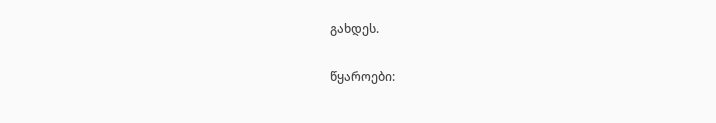გახდეს.

წყაროები: